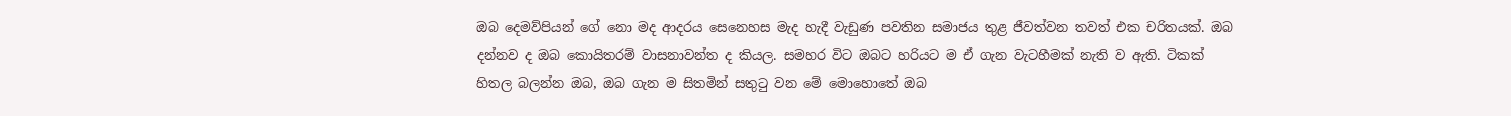ඔබ දෙමව්පියන් ගේ නො මද ආදරය සෙනෙහස මැද හැදී වැඩුණ පවතින සමාජය තුළ ජීවත්වන තවත් එක චරිතයක්. ඔබ දන්නව ද ඔබ කොයිතරම් වාසනාවන්ත ද කියල. සමහර විට ඔබට හරියට ම ඒ ගැන වැටහීමක් නැති ව ඇති. ටිකක් හිතල බලන්න ඔබ, ඔබ ගැන ම සිතමින් සතුටු වන මේ මොහොතේ ඔබ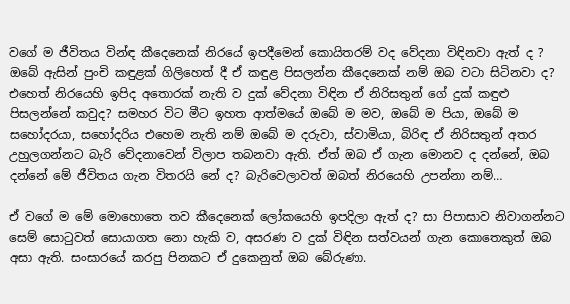වගේ ම ජීවිතය වින්ඳ කීදෙනෙක් නිරයේ ඉපදීමෙන් කොයිතරම් වද වේදනා විඳිනවා ඇත් ද ? ඔබේ ඇසින් පුංචි කඳුළක් ගිලිහෙත් දී ඒ කඳුළ පිසලන්න කීදෙනෙක් නම් ඔබ වටා සිටිනවා ද? එහෙත් නිරයෙහි ඉපිද අතොරක් නැති ව දුක් වේදනා විඳින ඒ නිරිසතුන් ගේ දුක් කඳුළු පිසලන්නේ කවුද? සමහර විට මීට ඉහත ආත්මයේ ඔබේ ම මව, ඔබේ ම පියා, ඔබේ ම සහෝදරයා, සහෝදරිය එහෙම නැති නම් ඔබේ ම දරුවා, ස්වාමියා, බිරිඳ ඒ නිරිසතුන් අතර උහුලගන්නට බැරි වේදනාවෙන් විලාප තබනවා ඇති. ඒත් ඔබ ඒ ගැන මොනව ද දන්නේ, ඔබ දන්නේ මේ ජීවිතය ගැන විතරයි නේ ද? බැරිවෙලාවත් ඔබත් නිරයෙහි උපන්නා නම්…

ඒ වගේ ම මේ මොහොතෙ තව කීදෙනෙක් ලෝකයෙහි ඉපදිලා ඇත් ද? සා පිපාසාව නිවාගන්නට සෙම් සොටුවත් සොයාගත නො හැකි ව, අසරණ ව දුක් විඳින සත්වයන් ගැන කොතෙකුත් ඔබ අසා ඇති. සංසාරයේ කරපු පිනකට ඒ දුකෙනුත් ඔබ බේරුණා.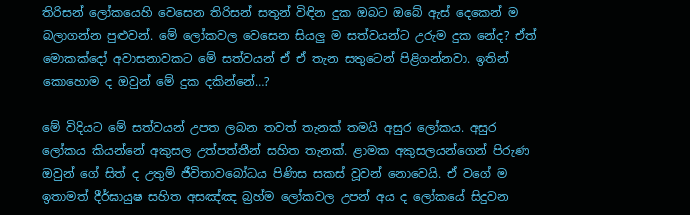තිරිසන් ලෝකයෙහි වෙසෙන තිරිසන් සතුන් විඳින දුක ඔබට ඔබේ ඇස් දෙකෙන් ම බලාගන්න පුළුවන්. මේ ලෝකවල වෙසෙන සියලු ම සත්වයන්ට උරුම දුක නේද? ඒත් මොකක්දෝ අවාසනාවකට මේ සත්වයන් ඒ ඒ තැන සතුටෙන් පිළිගන්නවා. ඉතින් කොහොම ද ඔවුන් මේ දුක දකින්නේ…?

මේ විදියට මේ සත්වයන් උපත ලබන තවත් තැනක් තමයි අසුර ලෝකය. අසුර ලෝකය කියන්නේ අකුසල උත්පත්තීන් සහිත තැනක්. ළාමක අකුසලයන්ගෙන් පිරුණ ඔවුන් ගේ සිත් ද උතුම් ජීවිතාවබෝධය පිණිස සකස් වූවන් නොවෙයි. ඒ වගේ ම ඉතාමත් දීර්ඝායුෂ සහිත අසඤ්ඤ බ්‍රහ්ම ලෝකවල උපන් අය ද ලෝකයේ සිදුවන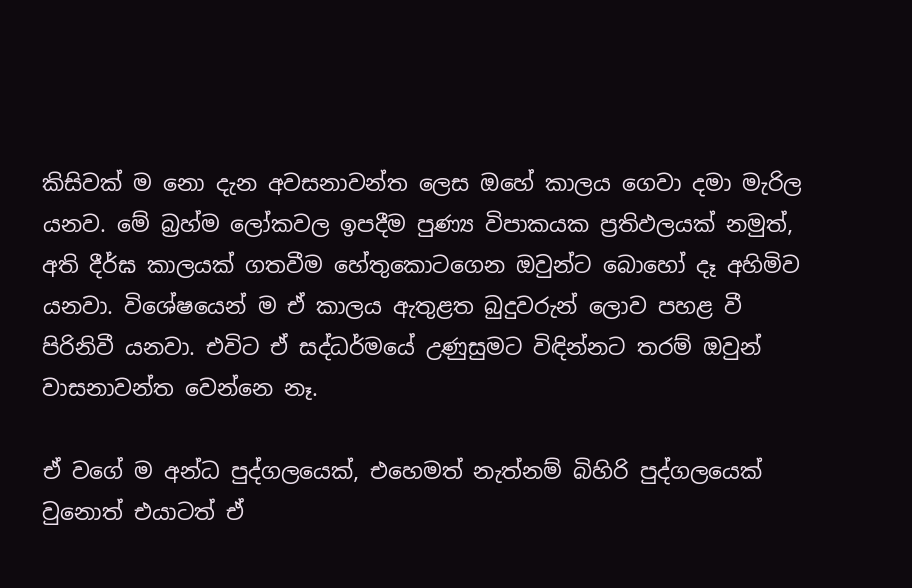කිසිවක් ම නො දැන අවසනාවන්ත ලෙස ඔහේ කාලය ගෙවා දමා මැරිල යනව. මේ බ්‍රහ්ම ලෝකවල ඉපදීම පුණ්‍ය විපාකයක ප්‍රතිඵලයක් නමුත්, අති දීර්ඝ කාලයක් ගතවීම හේතුකොටගෙන ඔවුන්ට බොහෝ දෑ අහිමිව යනවා. විශේෂයෙන් ම ඒ කාලය ඇතුළත බුදුවරුන් ලොව පහළ වී පිරිනිවී යනවා. එවිට ඒ සද්ධර්මයේ උණුසුමට විඳින්නට තරම් ඔවුන් වාසනාවන්ත වෙන්නෙ නෑ.

ඒ වගේ ම අන්ධ පුද්ගලයෙක්, එහෙමත් නැත්නම් බිහිරි පුද්ගලයෙක් වුනොත් එයාටත් ඒ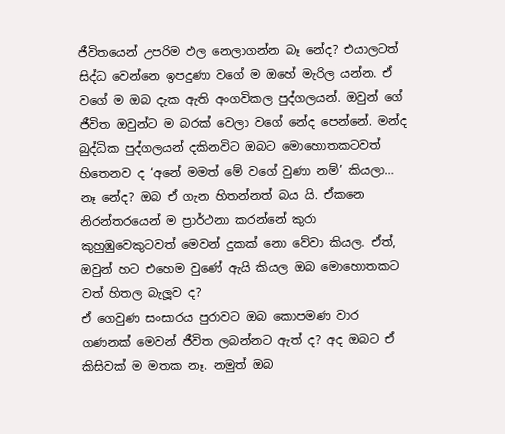ජීවිතයෙන් උපරිම ඵල නෙලාගන්න බෑ නේද? එයාලටත් සිද්ධ වෙන්නෙ ඉපදුණා වගේ ම ඔහේ මැරිල යන්න. ඒ වගේ ම ඔබ දැක ඇති අංගවිකල පුද්ගලයන්. ඔවුන් ගේ ජීවිත ඔවුන්ට ම බරක් වෙලා වගේ නේද පෙන්නේ. මන්ද බුද්ධික පුද්ගලයන් දකිනවිට ඔබට මොහොතකටවත් හිතෙනව ද ‘අනේ මමත් මේ වගේ වුණා නම්’ කියලා… නෑ නේද? ඔබ ඒ ගැන හිතන්නත් බය යි. ඒකනෙ නිරන්තරයෙන් ම ප්‍රාර්ථනා කරන්නේ කුරා කුහුඹුවෙකුටවත් මෙවන් දුකක් නො වේවා කියල. ඒත්, ඔවුන් හට එහෙම වුණේ ඇයි කියල ඔබ මොහොතකට වත් හිතල බැලූව ද?
ඒ ගෙවුණ සංසාරය පුරාවට ඔබ කොපමණ වාර ගණනක් මෙවන් ජීවිත ලබන්නට ඇත් ද? අද ඔබට ඒ කිසිවක් ම මතක නෑ. නමුත් ඔබ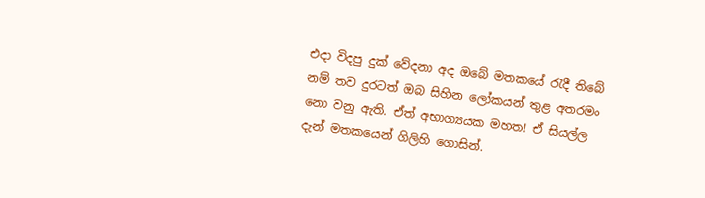එදා විදපු දුක් වේදනා අද ඔබේ මතකයේ රැදී තිබේ නම් තව දුරටත් ඔබ සිහින ලෝකයන් තුළ අතරමං නො වනු ඇති. ඒත් අභාග්‍යයක මහත! ඒ සියල්ල දැන් මතකයෙන් ගිලිහි ගොසින්.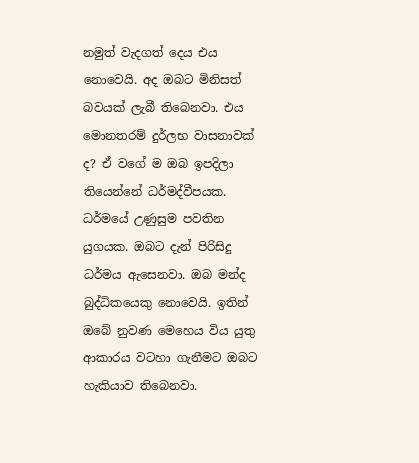නමුත් වැදගත් දෙය එය නොවෙයි. අද ඔබට මිනිසත් බවයක් ලැබී තිබෙනවා. එය මොනතරම් දුර්ලභ වාසනාවක් ද? ඒ වගේ ම ඔබ ඉපදිලා තියෙන්නේ ධර්මද්වීපයක. ධර්මයේ උණුසුම පවතින යුගයක. ඔබට දැන් පිරිසිදු ධර්මය ඇසෙනවා. ඔබ මන්ද බුද්ධිකයෙකු නොවෙයි. ඉතින් ඔබේ නුවණ මෙහෙය විය යුතු ආකාරය වටහා ගැනීමට ඔබට හැකියාව තිබෙනවා.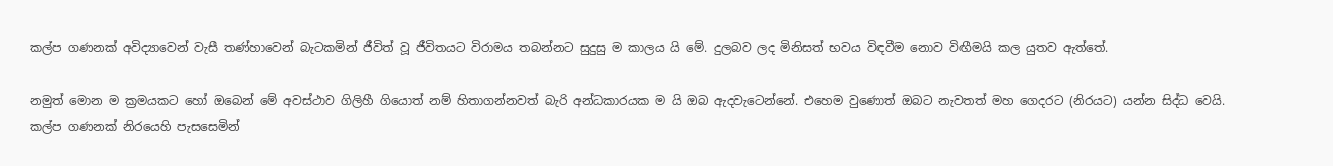කල්ප ගණනක් අවිද්‍යාවෙන් වැසී තණ්හාවෙන් බැටකමින් ජීවිත් වූ ජීවිතයට විරාමය තබන්නට සුදුසු ම කාලය යි මේ. දුලබව ලද මිනිසත් භවය විඳවීම නොව විඟීමයි කල යුතව ඇත්තේ.

නමුත් මොන ම ක්‍රමයකට හෝ ඔබෙන් මේ අවස්ථාව ගිලිහී ගියොත් නම් හිතාගන්නවත් බැරි අන්ධකාරයක ම යි ඔබ ඇදවැටෙන්නේ. එහෙම වුණොත් ඔබට නැවතත් මහ ගෙදරට (නිරයට) යන්න සිද්ධ වෙයි. කල්ප ගණනක් නිරයෙහි පැසසෙමින්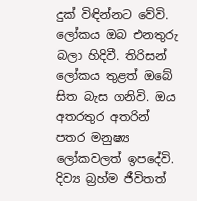දුක් විඳින්නට වේවි. ලෝකය ඔබ එනතුරු බලා හිදිවී. තිරිසන් ලෝකය තුළත් ඔබේ සිත බැස ගනිවි. ඔය අතරතුර අතරින් පතර මනුෂ්‍ය ලෝකවලත් ඉපදේවි. දිව්‍ය බ්‍රහ්ම ජීවිතත්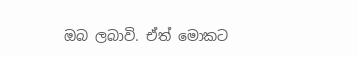ඔබ ලබාවි. ඒත් මොකට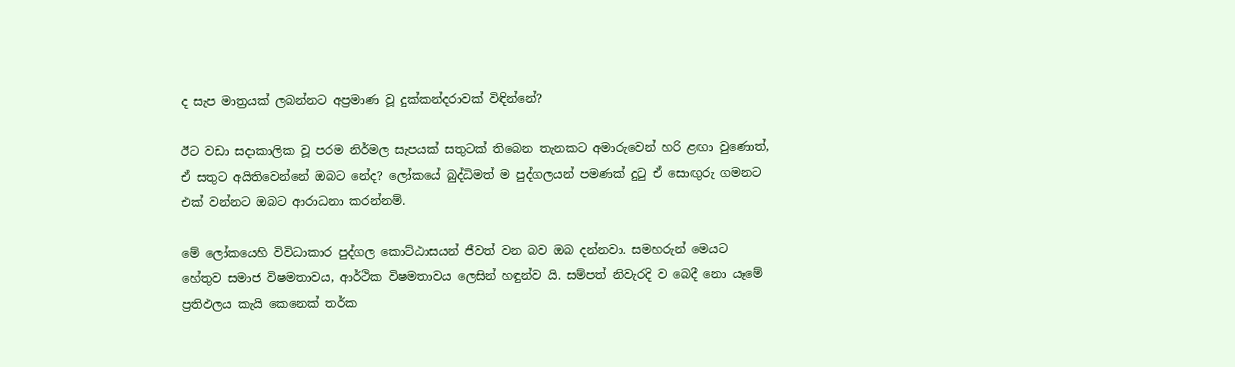ද සැප මාත්‍රයක් ලබන්නට අප්‍රමාණ වූ දුක්කන්දරාවක් විඳින්නේ?

ඊට වඩා සදාකාලික වූ පරම නිර්මල සැපයක් සතුටක් තිබෙන තැනකට අමාරුවෙන් හරි ළඟා වුණොත්, ඒ සතුට අයිතිවෙන්නේ ඔබට නේද? ලෝකයේ බුද්ධිමත් ම පුද්ගලයන් පමණක් දුටු ඒ සොඟුරු ගමනට එක් වන්නට ඔබට ආරාධනා කරන්නම්.

මේ ලෝකයෙහි විවිධාකාර පුද්ගල කොට්ඨාසයන් ජීවත් වන බව ඔබ දන්නවා. සමහරුන් මෙයට හේතුව සමාජ විෂමතාවය, ආර්ථික විෂමතාවය ලෙසින් හඳුන්ව යි. සම්පත් නිවැරදි ව බෙදී නො යෑමේ ප්‍රතිඵලය කැයි කෙනෙක් තර්ක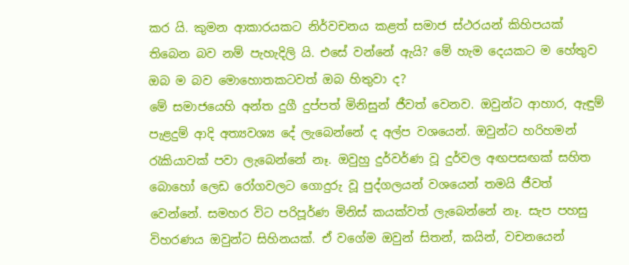කර යි. කුමන ආකාරයකට නිර්වචනය කළත් සමාජ ස්ථරයන් කිහිපයක් තිබෙන බව නම් පැහැදිලි යි. එසේ වන්නේ ඇයි? මේ හැම දෙයකට ම හේතුව ඔබ ම බව මොහොතකටවත් ඔබ හිතුවා ද?
මේ සමාජයෙහි අන්ත දුගී දුප්පත් මිනිසුන් ජීවත් වෙනව. ඔවුන්ට ආහාර, ඇඳුම් පැළදුම් ආදි අත්‍යවශ්‍ය දේ ලැබෙන්නේ ද අල්ප වශයෙන්. ඔවුන්ට හරිහමන් රැකියාවක් පවා ලැබෙන්නේ නෑ. ඔවුහු දුර්වර්ණ වූ දුර්වල අඟපසඟක් සහිත බොහෝ ලෙඩ රෝගවලට ගොදුරු වූ පුද්ගලයන් වශයෙන් තමයි ජීවත් වෙන්නේ. සමහර විට පරිපූර්ණ මිනිස් කයක්වත් ලැබෙන්නේ නෑ. සැප පහසු විහරණය ඔවුන්ට සිහිනයක්. ඒ වගේම ඔවුන් සිතන්, කයින්, වචනයෙන්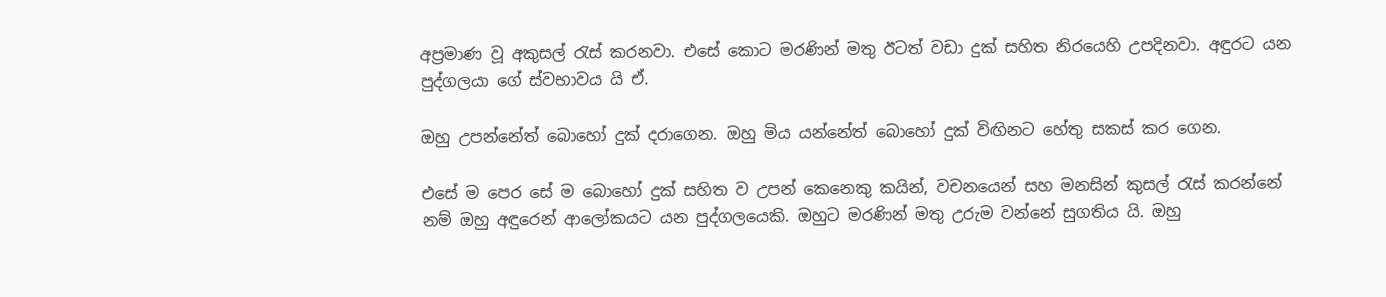අප්‍රමාණ වූ අකුසල් රැස් කරනවා. එසේ කොට මරණින් මතු ඊටත් වඩා දුක් සහිත නිරයෙහි උපදිනවා. අඳුරට යන පුද්ගලයා ගේ ස්වභාවය යි ඒ.

ඔහු උපන්නේත් බොහෝ දුක් දරාගෙන. ඔහු මිය යන්නේත් බොහෝ දුක් විඟිනට හේතු සකස් කර ගෙන.

එසේ ම පෙර සේ ම බොහෝ දුක් සහිත ව උපන් කෙනෙකු කයින්, වචනයෙන් සහ මනසින් කුසල් රැස් කරන්නේ නම් ඔහු අඳුරෙන් ආලෝකයට යන පුද්ගලයෙකි. ඔහුට මරණින් මතු උරුම වන්නේ සුගතිය යි. ඔහු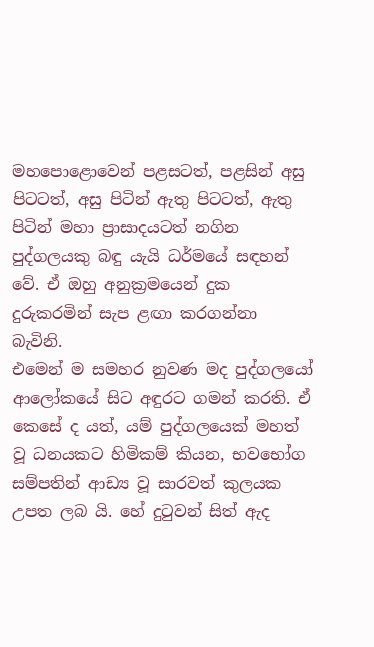මහපොළොවෙන් පළසටත්, පළසින් අසු පිටටත්, අසු පිටින් ඇතු පිටටත්, ඇතු පිටින් මහා ප්‍රාසාදයටත් නගින පුද්ගලයකු බඳු යැයි ධර්මයේ සඳහන් වේ. ඒ ඔහු අනුක්‍රමයෙන් දුක දුරුකරමින් සැප ළඟා කරගන්නා බැවිනි.
එමෙන් ම සමහර නුවණ මද පුද්ගලයෝ ආලෝකයේ සිට අඳුරට ගමන් කරති. ඒ කෙසේ ද යත්, යම් පුද්ගලයෙක් මහත් වූ ධනයකට හිමිකම් කියන, භවභෝග සම්පතින් ආඩ්‍ය වූ සාරවත් කුලයක උපත ලබ යි. හේ දුටුවන් සිත් ඇද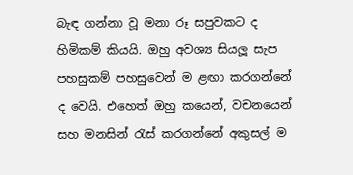බැඳ ගන්නා වූ මනා රූ සපුවකට ද හිමිකම් කියයි. ඔහු අවශ්‍ය සියලූ සැප පහසුකම් පහසුවෙන් ම ළඟා කරගන්නේ ද වෙයි. එහෙත් ඔහු කයෙන්, වචනයෙන් සහ මනසින් රැස් කරගන්නේ අකුසල් ම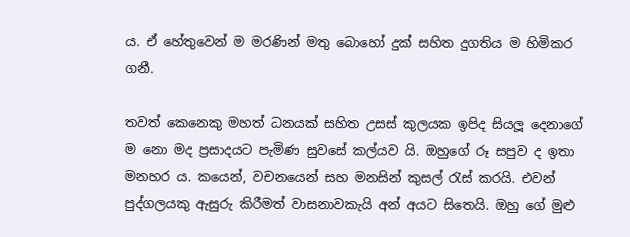ය. ඒ හේතුවෙන් ම මරණින් මතු බොහෝ දුක් සහිත දුගතිය ම හිමිකර ගනී.

තවත් කෙනෙකු මහත් ධනයක් සහිත උසස් කුලයක ඉපිද සියලූ දෙනාගේ ම නො මද ප්‍රසාදයට පැමිණ සුවසේ කල්යව යි. ඔහුගේ රූ සපුව ද ඉතා මනහර ය. කයෙන්, වචනයෙන් සහ මනසින් කුසල් රැස් කරයි. එවන් පුද්ගලයකු ඇසුරු කිරීමත් වාසනාවකැයි අන් අයට සිතෙයි. ඔහු ගේ මුළු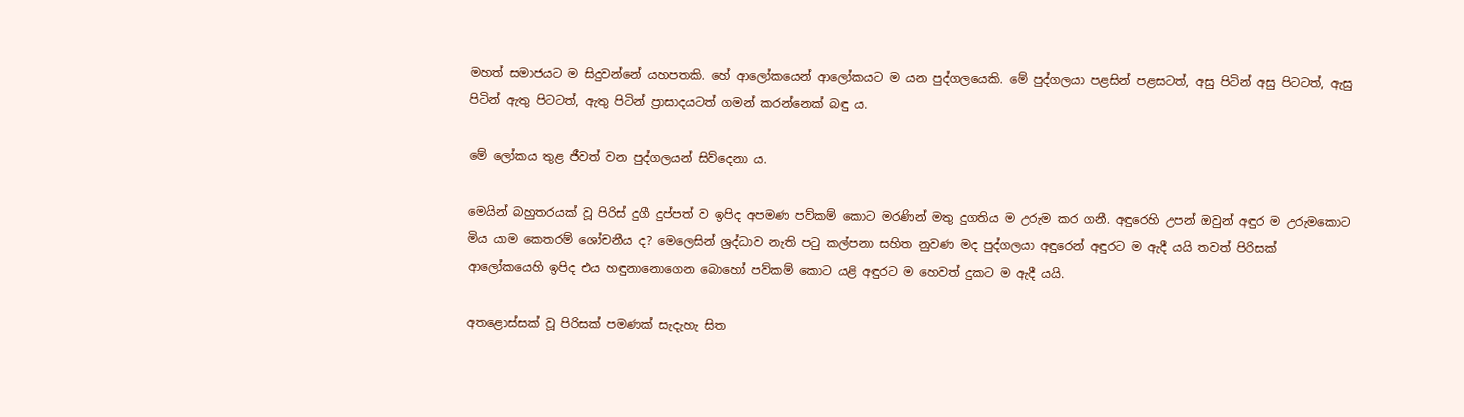මහත් සමාජයට ම සිදුවන්නේ යහපතකි. හේ ආලෝකයෙන් ආලෝකයට ම යන පුද්ගලයෙකි. මේ පුද්ගලයා පළසින් පළසටත්, අසු පිටින් අසු පිටටත්, ඇසු පිටින් ඇතු පිටටත්, ඇතු පිටින් ප්‍රාසාදයටත් ගමන් කරන්නෙක් බඳු ය.

මේ ලෝකය තුළ ජීවත් වන පුද්ගලයන් සිව්දෙනා ය.

මෙයින් බහුතරයක් වූ පිරිස් දුගී දුප්පත් ව ඉපිද අපමණ පව්කම් කොට මරණින් මතු දුගතිය ම උරුම කර ගනී. අඳුරෙහි උපන් ඔවුන් අඳුර ම උරුමකොට මිය යාම කෙතරම් ශෝචනීය ද? මෙලෙසින් ශ්‍රද්ධාව නැති පටු කල්පනා සහිත නුවණ මද පුද්ගලයා අඳුරෙන් අඳුරට ම ඇදී යයි තවත් පිරිසක් ආලෝකයෙහි ඉපිද එය හඳුනානොගෙන බොහෝ පව්කම් කොට යළි අඳුරට ම හෙවත් දුකට ම ඇදී යයි.

අතළොස්සක් වූ පිරිසක් පමණක් සැදැහැ සිත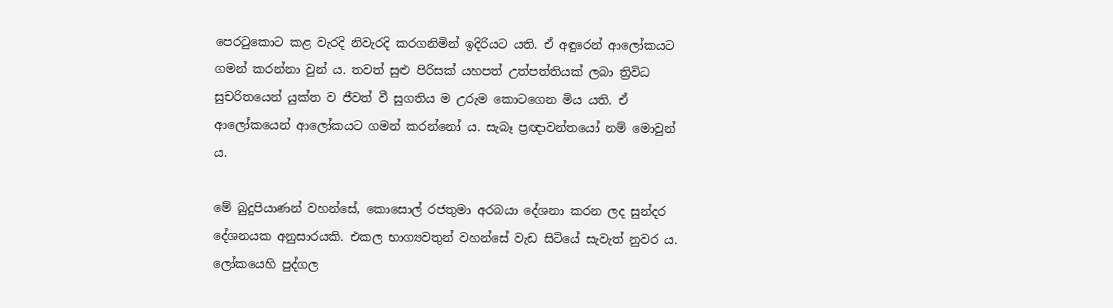පෙරටුකොට කළ වැරදි නිවැරදි කරගනිමින් ඉදිරියට යති. ඒ අඳුරෙන් ආලෝකයට ගමන් කරන්නා වුන් ය. තවත් සුළු පිරිසක් යහපත් උත්පත්තියක් ලබා ත්‍රිවිධ සුචරිතයෙන් යුක්ත ව ජීවත් වී සුගතිය ම උරුම කොටගෙන මිය යති. ඒ ආලෝකයෙන් ආලෝකයට ගමන් කරන්නෝ ය. සැබෑ ප්‍රඥාවන්තයෝ නම් මොවුන් ය.

මේ බුදුපියාණන් වහන්සේ, කොසොල් රජතුමා අරබයා දේශනා කරන ලද සුන්දර දේශනයක අනුසාරයකි. එකල භාග්‍යවතුන් වහන්සේ වැඩ සිටියේ සැවැත් නුවර ය. ලෝකයෙහි පුද්ගල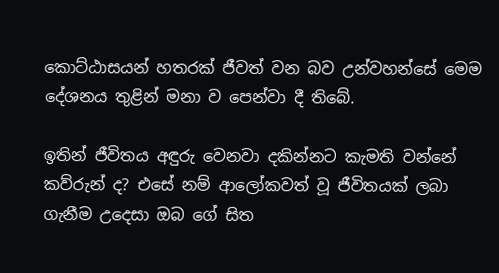කොට්ඨාසයන් හතරක් ජීවත් වන බව උන්වහන්සේ මෙම දේශනය තුළින් මනා ව පෙන්වා දී තිබේ.

ඉතින් ජීවිතය අඳුරු වෙනවා දකින්නට කැමති වන්නේ කව්රුන් ද? එසේ නම් ආලෝකවත් වූ ජීවිතයක් ලබා ගැනීම උදෙසා ඔබ ගේ සිත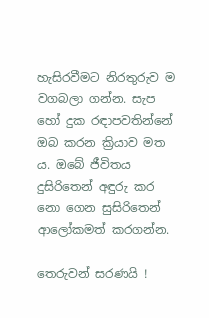හැසිරවීමට නිරතුරුව ම වගබලා ගන්න. සැප හෝ දුක රඳාපවතින්නේ ඔබ කරන ක්‍රියාව මත ය. ඔබේ ජීවිතය දුසිරිතෙන් අඳුරු කර නො ගෙන සුසිරිතෙන් ආලෝකමත් කරගන්න.

තෙරුවන් සරණයි !